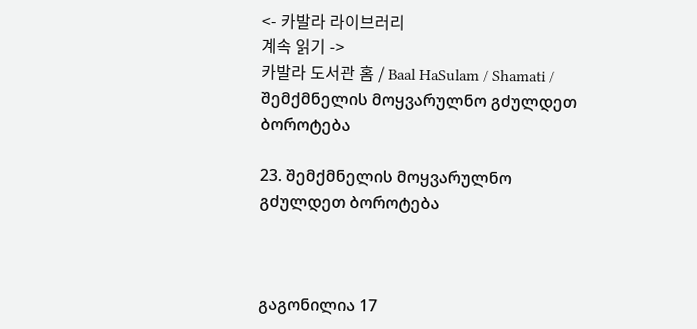<- 카발라 라이브러리
계속 읽기 ->
카발라 도서관 홈 / Baal HaSulam / Shamati / შემქმნელის მოყვარულნო გძულდეთ ბოროტება

23. შემქმნელის მოყვარულნო გძულდეთ ბოროტება



გაგონილია 17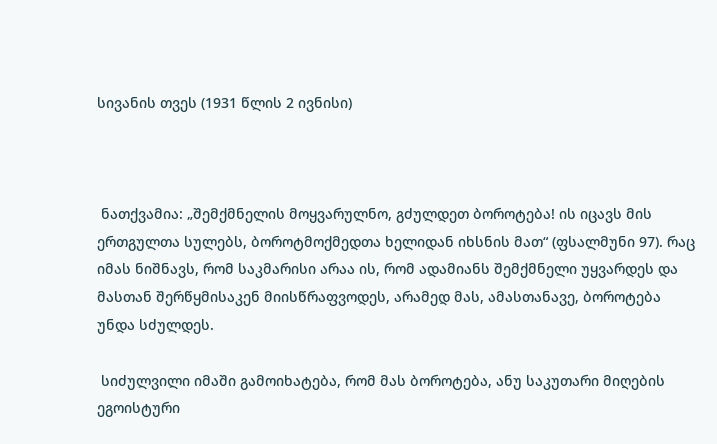სივანის თვეს (1931 წლის 2 ივნისი)



 ნათქვამია: „შემქმნელის მოყვარულნო, გძულდეთ ბოროტება! ის იცავს მის ერთგულთა სულებს, ბოროტმოქმედთა ხელიდან იხსნის მათ“ (ფსალმუნი 97). რაც იმას ნიშნავს, რომ საკმარისი არაა ის, რომ ადამიანს შემქმნელი უყვარდეს და მასთან შერწყმისაკენ მიისწრაფვოდეს, არამედ მას, ამასთანავე, ბოროტება უნდა სძულდეს.

 სიძულვილი იმაში გამოიხატება, რომ მას ბოროტება, ანუ საკუთარი მიღების ეგოისტური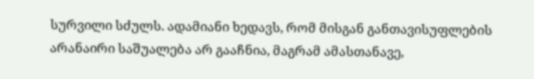სურვილი სძულს. ადამიანი ხედავს, რომ მისგან განთავისუფლების არანაირი საშუალება არ გააჩნია, მაგრამ ამასთანავე,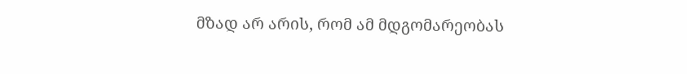მზად არ არის, რომ ამ მდგომარეობას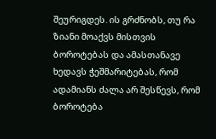შეურიგდეს. ის გრძნობს, თუ რა ზიანი მოაქვს მისთვის ბოროტებას და ამასთანავე ხედავს ჭეშმარიტებას, რომ ადამიანს ძალა არ შესწევს, რომ ბოროტება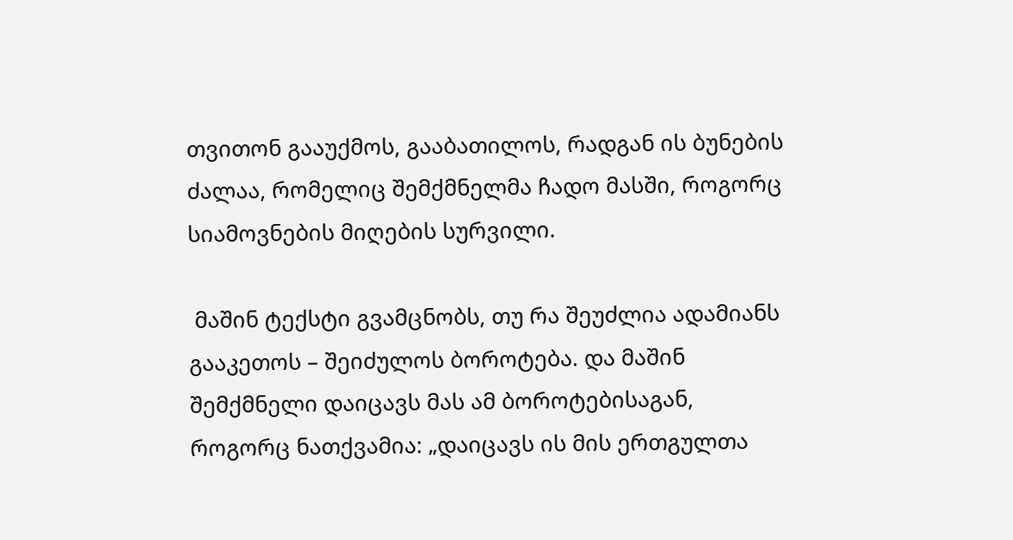თვითონ გააუქმოს, გააბათილოს, რადგან ის ბუნების ძალაა, რომელიც შემქმნელმა ჩადო მასში, როგორც სიამოვნების მიღების სურვილი.

 მაშინ ტექსტი გვამცნობს, თუ რა შეუძლია ადამიანს  გააკეთოს – შეიძულოს ბოროტება. და მაშინ შემქმნელი დაიცავს მას ამ ბოროტებისაგან, როგორც ნათქვამია: „დაიცავს ის მის ერთგულთა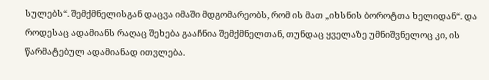სულებს“. შემქმნელისგან დაცვა იმაში მდგომარეობს, რომ ის მათ „იხსნის ბოროტთა ხელიდან“. და როდესაც ადამიანს რაღაც შეხება გააჩნია შემქმნელთან, თუნდაც ყველაზე უმნიშვნელოც კი, ის წარმატებულ ადამიანად ითვლება.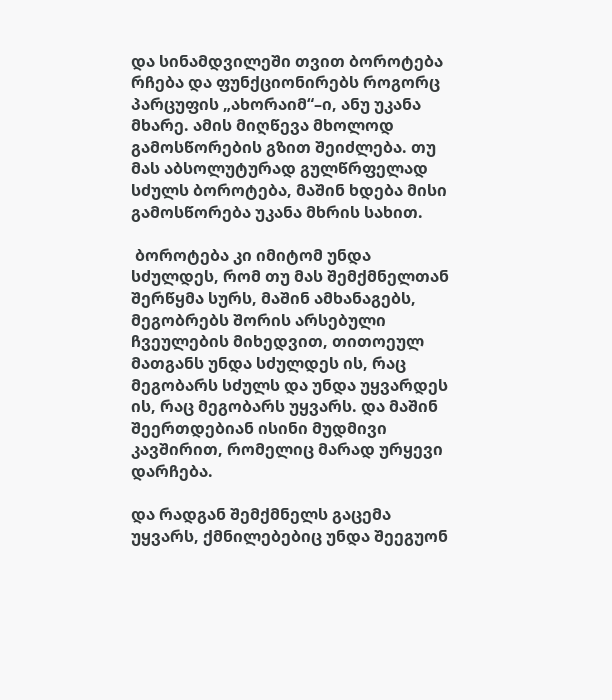და სინამდვილეში თვით ბოროტება რჩება და ფუნქციონირებს როგორც პარცუფის „ახორაიმ“–ი, ანუ უკანა მხარე. ამის მიღწევა მხოლოდ გამოსწორების გზით შეიძლება. თუ მას აბსოლუტურად გულწრფელად სძულს ბოროტება, მაშინ ხდება მისი გამოსწორება უკანა მხრის სახით.

 ბოროტება კი იმიტომ უნდა სძულდეს, რომ თუ მას შემქმნელთან შერწყმა სურს, მაშინ ამხანაგებს, მეგობრებს შორის არსებული ჩვეულების მიხედვით, თითოეულ მათგანს უნდა სძულდეს ის, რაც მეგობარს სძულს და უნდა უყვარდეს ის, რაც მეგობარს უყვარს. და მაშინ შეერთდებიან ისინი მუდმივი კავშირით, რომელიც მარად ურყევი დარჩება.

და რადგან შემქმნელს გაცემა უყვარს, ქმნილებებიც უნდა შეეგუონ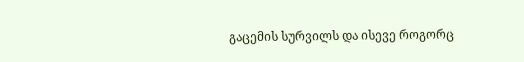გაცემის სურვილს და ისევე როგორც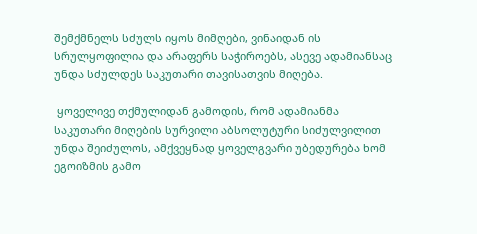შემქმნელს სძულს იყოს მიმღები, ვინაიდან ის სრულყოფილია და არაფერს საჭიროებს, ასევე ადამიანსაც უნდა სძულდეს საკუთარი თავისათვის მიღება.

 ყოველივე თქმულიდან გამოდის, რომ ადამიანმა საკუთარი მიღების სურვილი აბსოლუტური სიძულვილით უნდა შეიძულოს, ამქვეყნად ყოველგვარი უბედურება ხომ ეგოიზმის გამო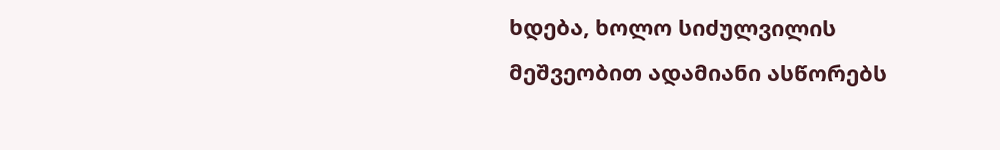ხდება, ხოლო სიძულვილის მეშვეობით ადამიანი ასწორებს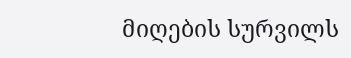მიღების სურვილს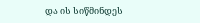და ის სიწმინდეს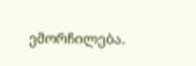ემორჩილება.